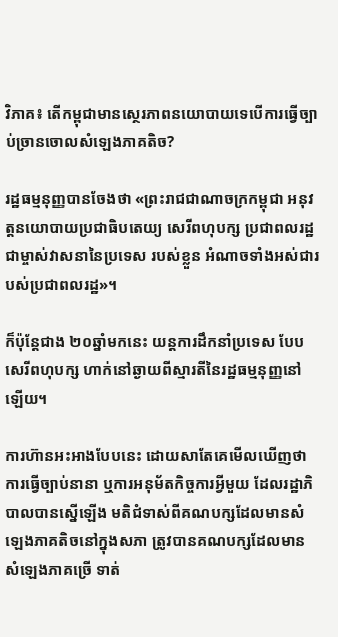វិភាគ៖ តើកម្ពុជាមានស្ថេរភាពនយោបាយទេបើការធ្វើច្បាប់ច្រានចោលសំឡេងភាគតិច?

រដ្ឋធម្មនុញ្ញបានចែងថា «ព្រះរាជជាណាចក្រកម្ពុជា អនុវត្តនយោបាយប្រជាធិបតេយ្យ សេរីពហុបក្ស ប្រជាពលរដ្ឋជាម្ចាស់វាសនានៃប្រទេស របស់ខ្លួន អំណាចទាំងអស់ជារបស់ប្រជាពលរដ្ឋ»។

ក៏ប៉ុន្តែជាង ២០ឆ្នាំមកនេះ យន្តការដឹកនាំប្រទេស បែបសេរីពហុបក្ស ហាក់នៅឆ្ងាយពីស្មារតីនៃរដ្ឋធម្មនុញ្ញនៅឡើយ។

ការហ៊ានអះអាងបែបនេះ ដោយសាតែគេមើលឃើញថា ការធ្វើច្បាប់នានា ឬការអនុម័តកិច្ចការអ្វីមួយ ដែលរដ្ឋាភិបាលបានស្នើឡើង មតិជំទាស់ពីគណបក្សដែលមានសំឡេងភាគតិចនៅក្នុងសភា ត្រូវបានគណបក្សដែលមានសំឡេងភាគច្រើ ទាត់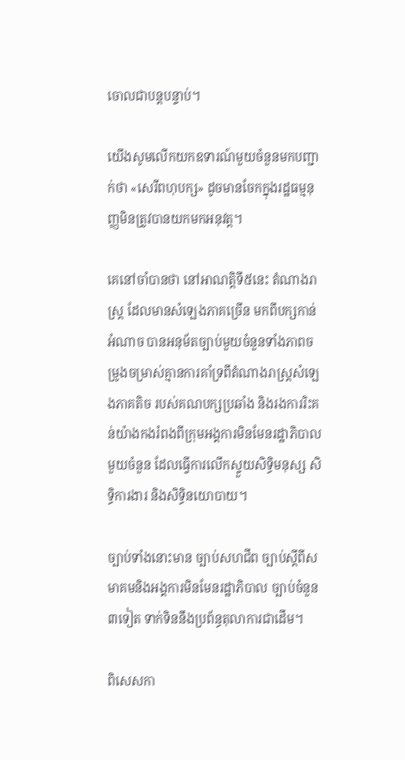ចោលជាបន្តបន្ទាប់។

យើងសូមលើកយកឧទារណ៍មួយចំនួនមកបញ្ជាក់ថា «សេរីពហុបក្ស» ដូចមានចែកក្នុងរដ្ឋធម្មនុញ្ញមិនត្រូវបានយកមកអនុវត្ត។

គេនៅចាំបានថា នៅអាណត្តិទី៥នេះ តំណាងរាស្ត្រ ដែលមានសំឡេងភាគច្រើន មកពីបក្សកាន់អំណាច បានអនុម័តច្បាប់មួយចំនួនទាំងភាពចម្រូងចម្រាស់គ្មានការគាំទ្រពីតំណាងរាស្ត្រសំឡេងភាគតិច របស់គណបក្សប្រឆាំង និងរងការរិះគន់យ៉ាងកងរំពងពីក្រុមអង្គការមិនមែនរដ្ឋាភិបាលមួយចំនួន ដែលធ្វើការលើកស្ទួយសិទ្ធិមនុស្ស សិទ្ធិការងារ និងសិទ្ធិនយោបាយ។

ច្បាប់ទាំងនោះមាន ច្បាប់សហជីព ច្បាប់ស្តីពីសមាគមនិងអង្គការមិនមែនរដ្ឋាភិបាល ច្បាប់ចំនួន៣ទៀត ទាក់ទិននឹងប្រព័ន្ធតុលាការជាដើម។

ពិសេសកា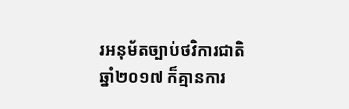រអនុម័តច្បាប់ថវិការជាតិឆ្នាំ២០១៧ ក៏គ្មានការ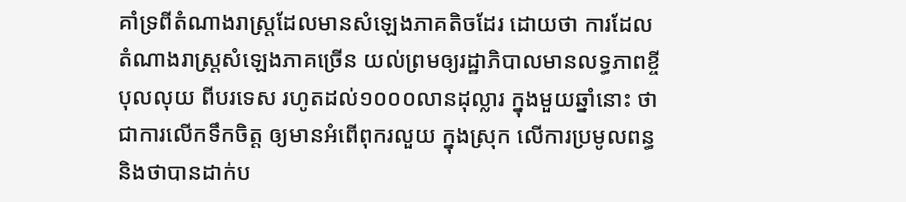គាំទ្រពីតំណាងរាស្ត្រដែលមានសំឡេងភាគតិចដែរ ដោយថា ការដែលតំណាងរាស្ត្រសំឡេងភាគច្រើន យល់ព្រមឲ្យរដ្ឋាភិបាលមានលទ្ធភាពខ្ចីបុលលុយ ពីបរទេស រហូតដល់១០០០លានដុល្លារ ក្នុងមួយឆ្នាំនោះ ថាជាការលើកទឹកចិត្ត ឲ្យមានអំពើពុករលួយ ក្នុងស្រុក លើការប្រមូលពន្ធ និងថាបានដាក់ប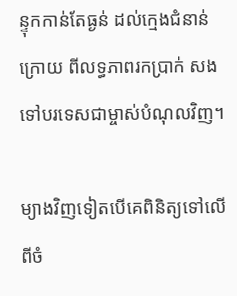ន្ទុកកាន់តែធ្ងន់ ដល់ក្មេងជំនាន់ក្រោយ ពីលទ្ធភាពរកប្រាក់ សងទៅបរទេសជាម្ចាស់បំណុលវិញ។

ម្យាងវិញទៀតបើគេពិនិត្យទៅលើពីចំ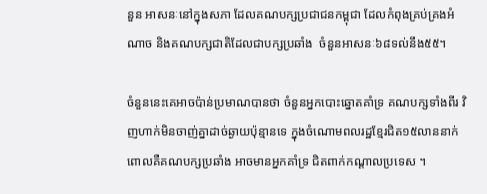នួន អាសនៈនៅក្នុងសភា ដែលគណបក្សប្រជាជនកម្ពុជា ដែលកំពុងគ្រប់គ្រងអំណាច និងគណបក្សជាតិដែលជាបក្សប្រឆាំង  ចំនួនអាសនៈ៦៨ទល់នឹង៥៥។

ចំនួននេះគេអាចប៉ាន់ប្រមាណបានថា ចំនួនអ្នកបោះឆ្នោតគាំទ្រ គណបក្សទាំងពីរ វិញហាក់មិនចាញ់គ្នាដាច់ឆ្ងាយប៉ុន្មានទេ ក្នុងចំណោមពលរដ្ឋខ្មែរជិត១៥លាននាក់ ពោលគឺគណបក្សប្រឆាំង អាចមានអ្នកគាំទ្រ ជិតពាក់កណ្តាលប្រទេស ។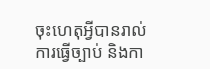ចុះហេតុអ្វីបានរាល់ការធ្វើច្បាប់ និងកា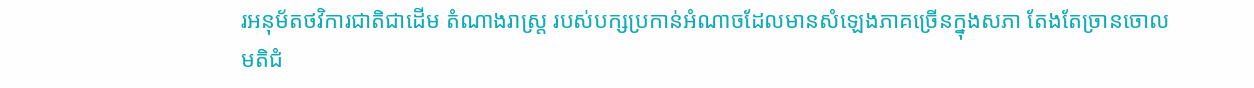រអនុម័តថវិការជាតិជាដើម តំណាងរាស្ត្រ របស់បក្សប្រកាន់អំណាចដែលមានសំឡេងភាគច្រើនក្នុងសភា តែងតែច្រានចោល មតិជំ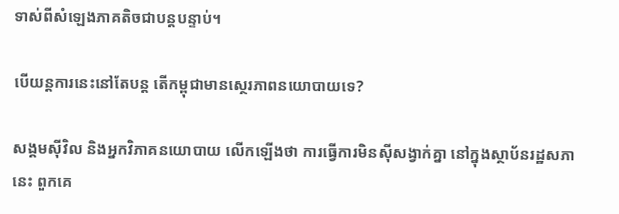ទាស់ពីសំឡេងភាគតិចជាបន្តបន្ទាប់។

បើយន្តការនេះនៅតែបន្ត តើកម្ពុជាមានស្ថេរភាពនយោបាយទេ?

សង្គមស៊ីវិល និងអ្នកវិភាគនយោបាយ លើកឡើងថា ការធ្វើការមិនស៊ីសង្វាក់គ្នា នៅក្នុងស្ថាប័នរដ្ឋសភានេះ ពួកគេ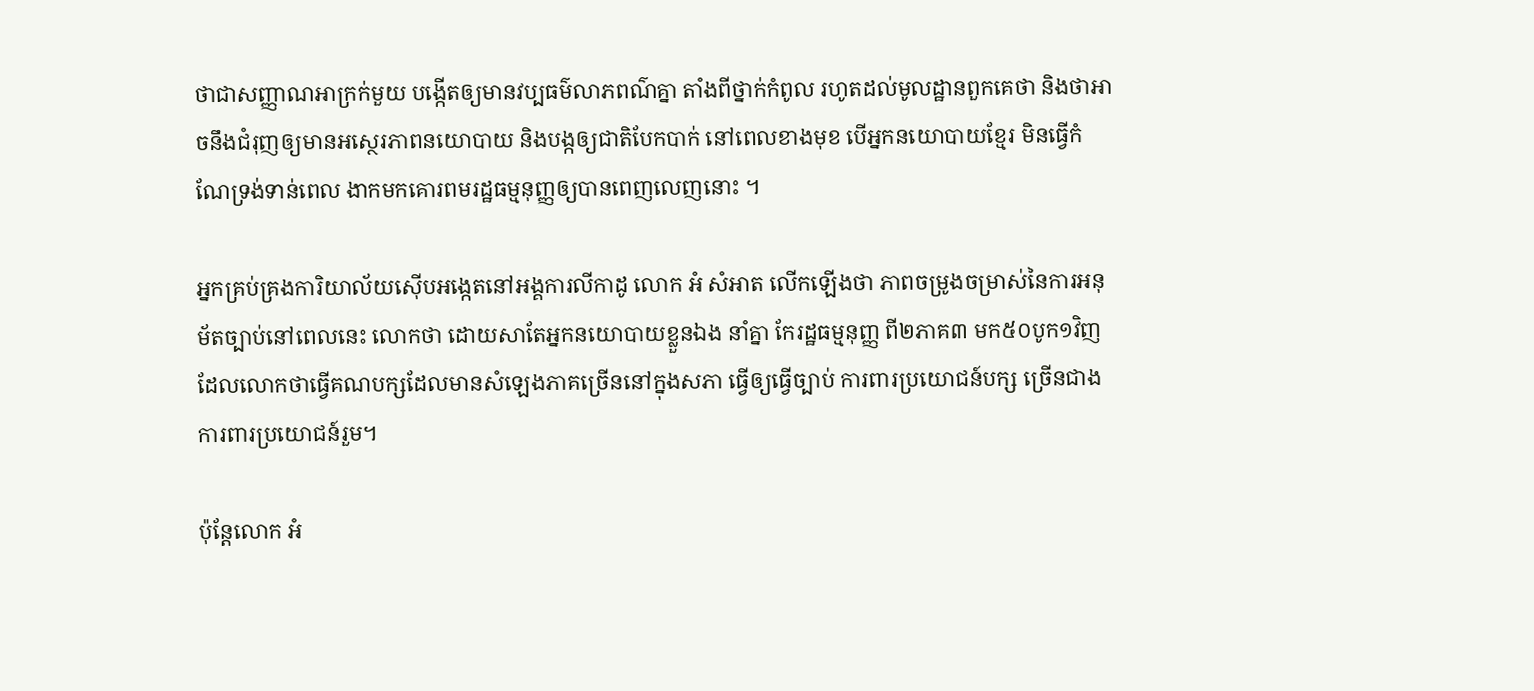ថាជាសញ្ញាណអាក្រក់មួយ បង្កើតឲ្យមានវប្បធម៌លាភពណ៌គ្នា តាំងពីថ្នាក់កំពូល រហូតដល់មូលដ្ឋានពួកគេថា និងថាអាចនឹងជំរុញឲ្យមានអសេ្ថរភាពនយោបាយ និងបង្កឲ្យជាតិបែកបាក់ នៅពេលខាងមុខ បើអ្នកនយោបាយខ្មែរ មិនធ្វើកំណែទ្រង់ទាន់ពេល ងាកមកគោរពមរដ្ឋធម្មនុញ្ញឲ្យបានពេញលេញនោះ ។

អ្នកគ្រប់គ្រងការិយាល័យស៊ើបអង្កេតនៅអង្គការលីកាដូ លោក អំ សំអាត លើកឡើងថា ភាពចម្រូងចម្រាស់នៃការអនុម័តច្បាប់នៅពេលនេះ លោកថា ដោយសាតែអ្នកនយោបាយខ្លួនឯង នាំគ្នា កែរដ្ឋធម្មនុញ្ញ ពី២ភាគ៣ មក៥០បូក១វិញ ដែលលោកថាធ្វើគណបក្សដែលមានសំឡេងភាគច្រើននៅក្នុងសភា ធ្វើឲ្យធ្វើច្បាប់ ការពារប្រយោជន៍បក្ស ច្រើនជាង ការពារប្រយោជន៍រួម។

ប៉ុន្តែលោក អំ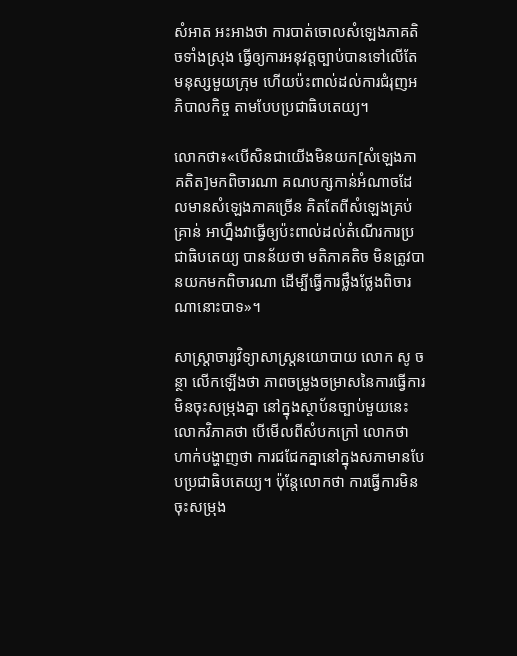សំអាត អះអាងថា ការបាត់ចោលសំឡេងភាគតិចទាំងស្រុង ធ្វើឲ្យការអនុវត្តច្បាប់បានទៅលើតែមនុស្សមួយក្រុម ហើយប៉ះពាល់ដល់ការជំរុញអភិបាលកិច្ច តាមបែបប្រជាធិបតេយ្យ។

លោកថា៖«បើសិនជាយើងមិនយក[សំឡេងភាគតិត]មកពិចារណា គណបក្សកាន់អំណាចដែលមានសំឡេងភាគច្រើន គិតតែពីសំឡេងគ្រប់គ្រាន់ អាហ្នឹងវាធ្វើឲ្យប៉ះពាល់ដល់តំណើរការប្រជាធិបតេយ្យ បានន័យថា មតិភាគតិច មិនត្រូវបានយកមកពិចារណា ដើម្បីធ្វើការថ្លឹងថ្លែងពិចារណានោះបាទ»។

សាស្ត្រាចារ្យវិទ្យាសាស្ត្រនយោបាយ លោក សូ ចន្ថា លើកឡើងថា ភាពចម្រូងចម្រាសនៃការធ្វើការមិនចុះសម្រុងគ្នា នៅក្នុងស្ថាប័នច្បាប់មួយនេះ លោកវិភាគថា បើមើលពីសំបកក្រៅ លោកថាហាក់បង្ហាញថា ការជជែកគ្នានៅក្នុងសភាមានបែបប្រជាធិបតេយ្យ។ ប៉ុន្តែលោកថា ការធ្វើការមិនចុះសម្រុង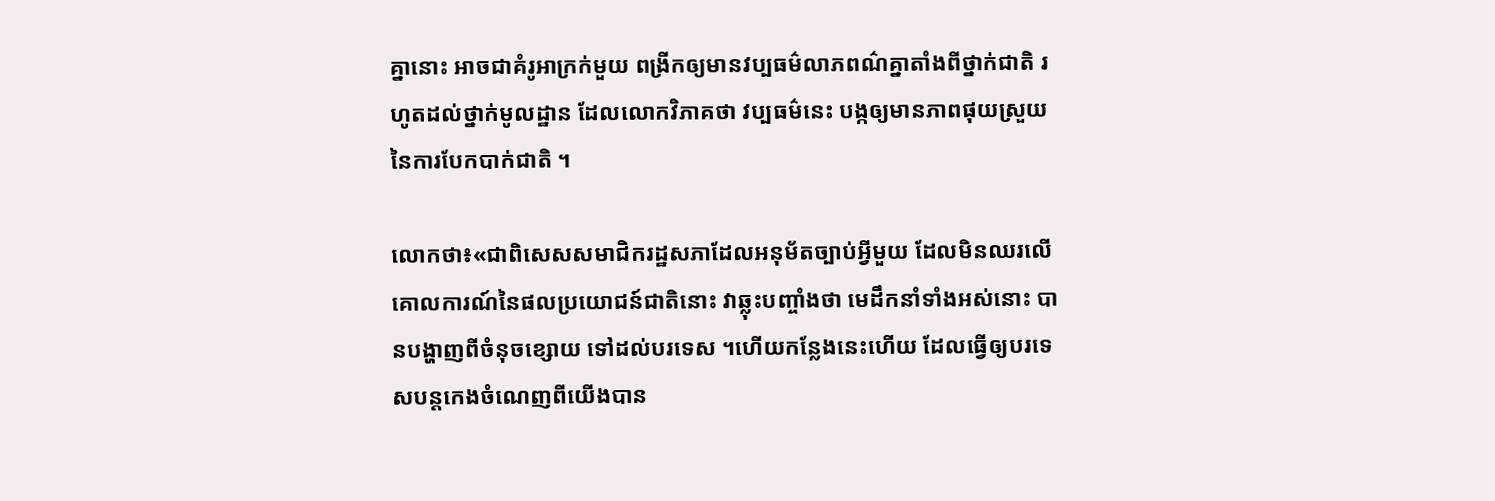គ្នានោះ អាចជាគំរូអាក្រក់មួយ ពង្រីកឲ្យមានវប្បធម៌លាភពណ៌គ្នាតាំងពីថ្នាក់ជាតិ រហូតដល់ថ្នាក់មូលដ្ឋាន ដែលលោកវិភាគថា វប្បធម៌នេះ បង្កឲ្យមានភាពផុយស្រួយនៃការបែកបាក់ជាតិ ។

លោកថា៖«ជាពិសេសសមាជិករដ្ឋសភាដែលអនុម័តច្បាប់អ្វីមួយ ដែលមិនឈរលើគោលការណ៍នៃផលប្រយោជន៍ជាតិនោះ វាឆ្លុះបញ្ចាំងថា មេដឹកនាំទាំងអស់នោះ បានបង្ហាញពីចំនុចខ្សោយ ទៅដល់បរទេស ។ហើយកន្លែងនេះហើយ ដែលធ្វើឲ្យបរទេសបន្តកេងចំណេញពីយើងបាន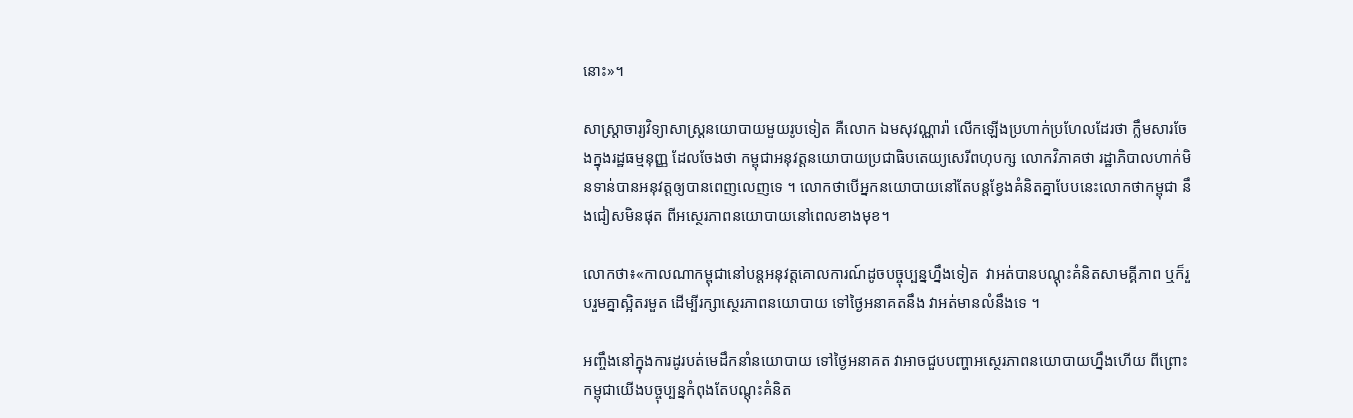នោះ»។

សាស្ត្រាចារ្យវិទ្យាសាស្ត្រនយោបាយមួយរូបទៀត គឺលោក ឯមសុវណ្ណារ៉ា លើកឡើងប្រហាក់ប្រហែលដែរថា ក្លឹមសារចែងក្នុងរដ្ឋធម្មនុញ្ញ ដែលចែងថា កម្ពុជាអនុវត្តនយោបាយប្រជាធិបតេយ្យសេរីពហុបក្ស លោកវិភាគថា រដ្ឋាភិបាលហាក់មិនទាន់បានអនុវត្តឲ្យបានពេញលេញទេ ។ លោកថាបើអ្នកនយោបាយនៅតែបន្តខ្វែងគំនិតគ្នាបែបនេះលោកថាកម្ពុជា នឹងជៀសមិនផុត ពីអស្ថេរភាពនយោបាយនៅពេលខាងមុខ។

លោកថា៖«កាលណាកម្ពុជានៅបន្តអនុវត្តគោលការណ៍ដូចបច្ចុប្បន្នហ្នឹងទៀត  វាអត់បានបណ្តុះគំនិតសាមគ្គីភាព ឬក៏រួបរួមគ្នាស្អិតរមួត ដើម្បីរក្សាស្ថេរភាពនយោបាយ ទៅថ្ងៃអនាគតនឹង វាអត់មានលំនឹងទេ ។

អញ្ចឹងនៅក្នុងការដូរបត់មេដឹកនាំនយោបាយ ទៅថ្ងៃអនាគត វាអាចជួបបញ្ហាអស្ថេរភាពនយោបាយហ្នឹងហើយ ពីព្រោះ កម្ពុជាយើងបច្ចុប្បន្នកំពុងតែបណ្តុះគំនិត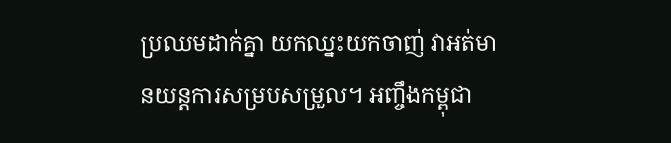ប្រឈមដាក់គ្នា យកឈ្នះយកចាញ់ វាអត់មានយន្តការសម្របសម្រួល។ អញ្ចឹងកម្ពុជា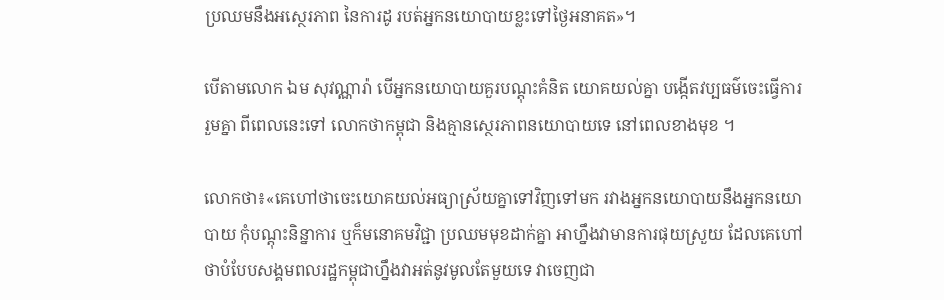ប្រឈមនឹងអស្ថេរភាព នៃការដូ របត់អ្នកនយោបាយខ្លះទៅថ្ងៃអនាគត»។

បើតាមលោក ឯម សុវណ្ណារ៉ា បើអ្នកនយោបាយគួរបណ្តុះគំនិត យោគយល់គ្នា បង្កើតវប្បធម៌ចេះធ្វើការរួមគ្នា ពីពេលនេះទៅ លោកថាកម្ពុជា និងគ្មានស្ថេរភាពនយោបាយទេ នៅពេលខាងមុខ ។

លោកថា៖«គេហៅថាចេះយោគយល់អធ្យាស្រ័យគ្នាទៅវិញទៅមក រវាងអ្នកនយោបាយនឹងអ្នកនយោបាយ កុំបណ្តុះនិន្នាការ ឬក៏មនោគមវិជ្ជា ប្រឈមមុខដាក់គ្នា អាហ្នឹងវាមានការផុយស្រួយ ដែលគេហៅថាបំបែបសង្គមពលរដ្ឋកម្ពុជាហ្នឹងវាអត់នូវមូលតែមួយទេ វាចេញជា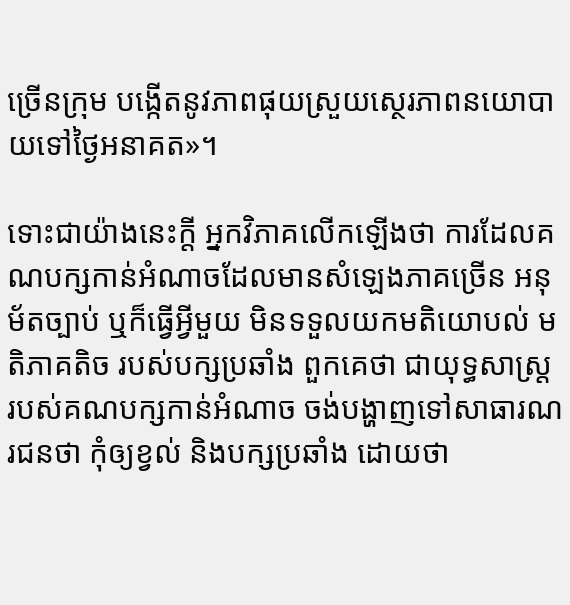ច្រើនក្រុម បង្កើតនូវភាពផុយស្រួយស្ថេរភាពនយោបាយទៅថ្ងៃអនាគត»។

ទោះជាយ៉ាងនេះក្តី អ្នកវិភាគលើកឡើងថា ការដែលគណបក្សកាន់អំណាចដែលមានសំឡេងភាគច្រើន អនុម័តច្បាប់ ឬក៏ធ្វើអ្វីមួយ មិនទទួលយកមតិយោបល់ មតិភាគតិច របស់បក្សប្រឆាំង ពួកគេថា ជាយុទ្ធសាស្ត្រ របស់គណបក្សកាន់អំណាច ចង់បង្ហាញទៅសាធារណរជនថា កុំឲ្យខ្វល់ និងបក្សប្រឆាំង ដោយថា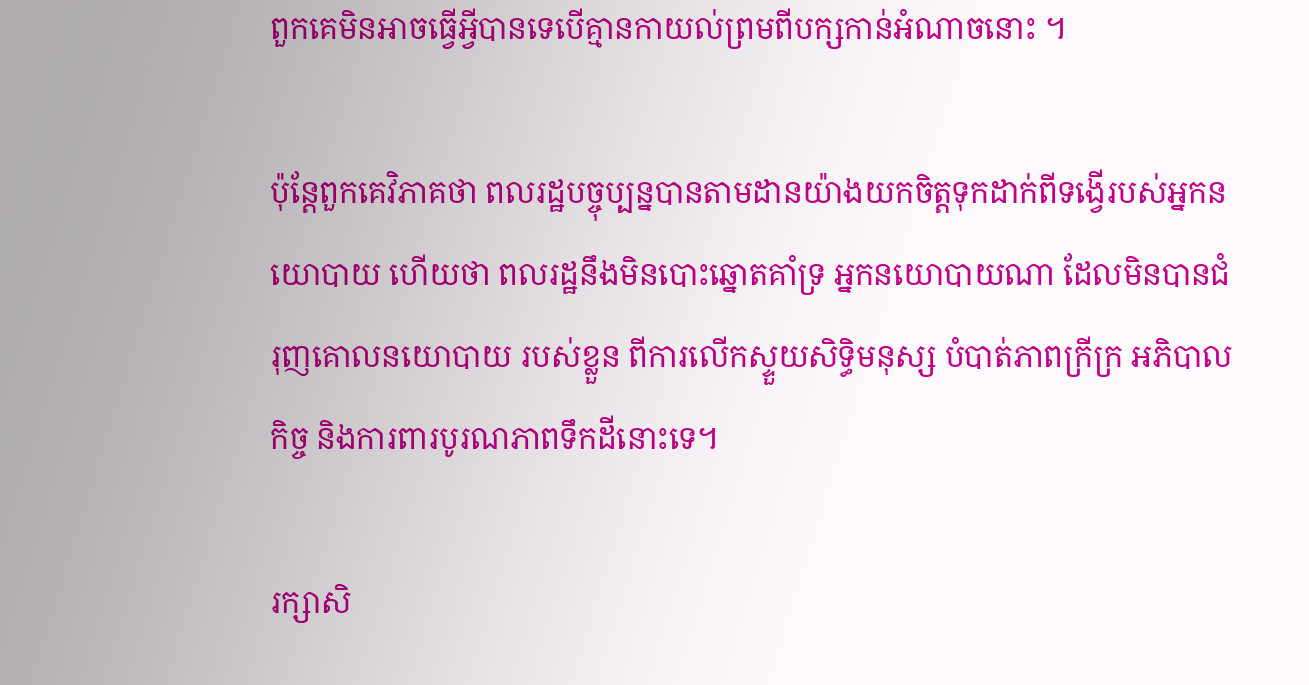ពួកគេមិនអាចធ្វើអ្វីបានទេបើគ្មានកាយល់ព្រមពីបក្សកាន់អំណាចនោះ ។

ប៉ុន្តែពួកគេវិភាគថា ពលរដ្ឋបច្ចុប្បន្នបានតាមដានយ៉ាងយកចិត្តទុកដាក់ពីទង្វើរបស់អ្នកនយោបាយ ហើយថា ពលរដ្ឋនឹងមិនបោះឆ្នោតគាំទ្រ អ្នកនយោបាយណា ដែលមិនបានជំរុញគោលនយោបាយ របស់ខ្លួន ពីការលើកស្ទួយសិទ្ធិមនុស្ស បំបាត់ភាពក្រីក្រ អភិបាលកិច្ច និងការពារបូរណភាពទឹកដីនោះទេ។

រក្សាសិ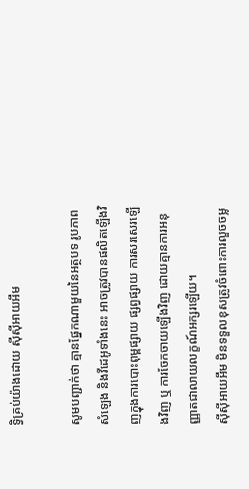ទ្វិគ្រប់យ៉ាងដោយ ស៊ីស៊ីអាយអឹម

សូមបញ្ជាក់ថា គ្មានផ្នែកណាមួយនៃអត្ថបទ រូបភាព សំឡេង និងវីដេអូទាំងនេះ អាចត្រូវបានផលិតឡើងវិញក្នុងការបោះពុម្ពផ្សាយ ផ្សព្វផ្សាយ ការសរសេរឡើងវិញ ឬ ការចែកចាយឡើងវិញ ដោយគ្មានការអនុញ្ញាតជាលាយលក្ខណ៍អក្សរឡើយ។
ស៊ីស៊ីអាយអឹម មិនទទួលខុសត្រូវចំពោះការលួចចម្ល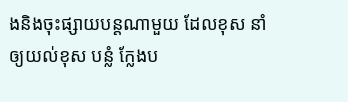ងនិងចុះផ្សាយបន្តណាមួយ ដែលខុស នាំឲ្យយល់ខុស បន្លំ ក្លែងប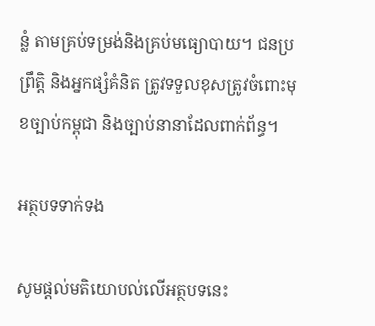ន្លំ តាមគ្រប់ទម្រង់និងគ្រប់មធ្យោបាយ។ ជនប្រព្រឹត្តិ និងអ្នកផ្សំគំនិត ត្រូវទទួលខុសត្រូវចំពោះមុខច្បាប់កម្ពុជា និងច្បាប់នានាដែលពាក់ព័ន្ធ។

អត្ថបទទាក់ទង

សូមផ្ដល់មតិយោបល់លើអត្ថបទនេះ